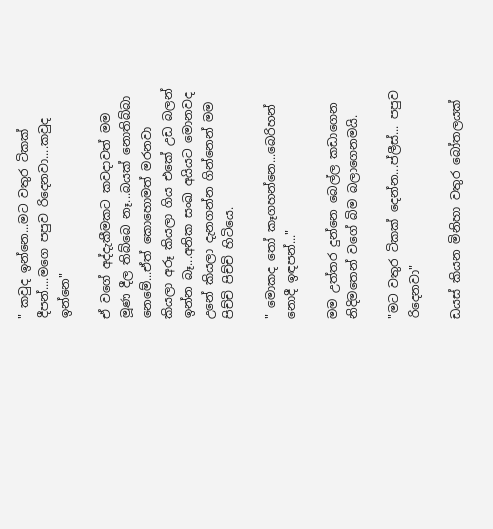" කවුද ඉන්නෙ...මට වතුර ටිකක් දීපන්....මගෙ පපුව රිදෙනවා....කවුද ඉන්නෙ"

ඒ වගේ අද්දැකීමකට කවදාවත් මම මූණ දීල තිබ්බෙ නෑ...බයක් නොතිබ්බා නෙමේ...ඒත් කොහොමත් මරනවා කියලා අරූ කියලා ගිය එකේ උඩ බලන් ඉන්න බෑ...අනික සංඛ අයියට මොනවද උනේ කියලා දැනගන්න ගින්නෙන් මම පිච්චි පිච්චි හිටියෙ.

" මොකද තෝ කෑගහන්නෙ...බෙරිහන් නොදී ඉඳපන්..."

මම උත්තර දුන්නෙ බෙල්ල කඩාගෙන නිදිමතෙන් වගේ බිම බලාගෙනමයි.

"මට වතුර ටිකක් දෙන්න...ප්ලීස්... පපුව රිදෙනවා"

ඩයස් කියන මිනිහා වතුර බෝතලයක්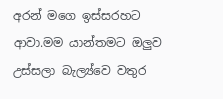අරන් මගෙ ඉස්සරහට ආවා.මම යාන්තමට ඔලුව උස්සලා බැල්‍ය්වෙ වතුර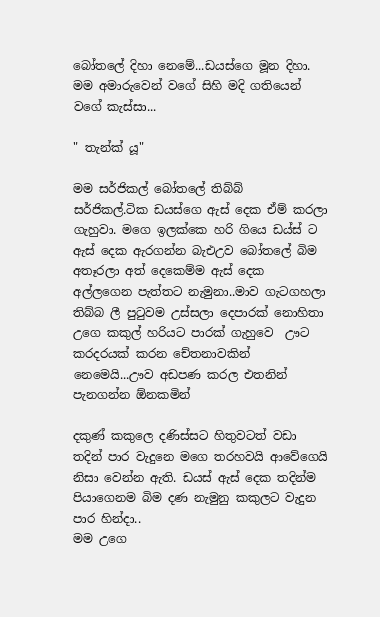බෝතලේ දිහා නෙමේ...ඩයස්ගෙ මූන දිහා. මම අමාරුවෙන් වගේ සිහි මදි ගතියෙන් වගේ කැස්සා...

" තැන්ක් යූ"

මම සර්ජිකල් බෝතලේ තිබ්බ්  සර්ජිකල්.ටික ඩයස්ගෙ ඇස් දෙක ඒම් කරලා ගැහුවා. මගෙ ඉලක්කෙ හරි ගියෙ ඩය්ස් ට ඇස් දෙක ඇරගන්න බැඑඋව බෝතලේ බිම අතෑරලා අත් දෙකෙම්ම ඇස් දෙක අල්ලගෙන පැත්තට නැමුනා..මාව ගැටගහලා තිබ්බ ලී පුටුවම උස්සලා දෙපාරක් නොහිතා උගෙ කකුල් හරියට පාරක් ගැහුවෙ  ඌට කරදරයක් කරන චේතනාවකින් නෙමෙයි...ඌව අඩපණ කරල එතනින් පැනගන්න ඕනකමින්

දකුණ් කකුලෙ දණිස්සට හිතුවටත් වඩා තදින් පාර වැදුනෙ මගෙ තරහවයි ආවේගෙයි නිසා වෙන්න ඇති. ඩයස් ඇස් දෙක තදින්ම පියාගෙනම බිම දණ නැමුනු කකුලට වැදුන පාර හින්දා..
මම උගෙ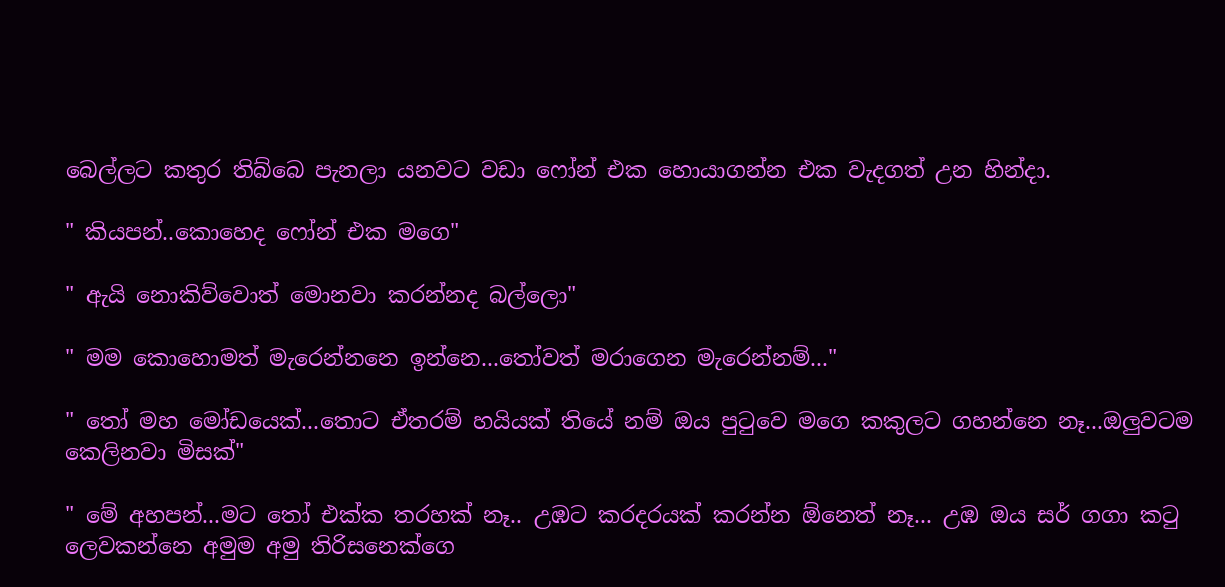බෙල්ලට කතුර තිබ්බෙ පැනලා යනවට වඩා ෆෝන් එක හොයාගන්න එක වැදගත් උන හින්දා.

" කියපන්..කොහෙද ෆෝන් එක මගෙ"

" ඇයි නොකිව්වොත් මොනවා කරන්නද බල්ලො"

" මම කොහොමත් මැරෙන්නනෙ ඉන්නෙ...තෝවත් මරාගෙන මැරෙන්නම්..."

" තෝ මහ මෝඩයෙක්...තොට ඒතරම් හයියක් තියේ නම් ඔය පුටුවෙ මගෙ කකුලට ගහන්නෙ නෑ...ඔලුවටම කෙලිනවා මිසක්"

" මේ අහපන්...මට තෝ එක්ක තරහක් නෑ.. උඹට කරදරයක් කරන්න ඕනෙත් නෑ... උඹ ඔය සර් ගගා කටු ලෙවකන්නෙ අමුම අමු තිරිසනෙක්ගෙ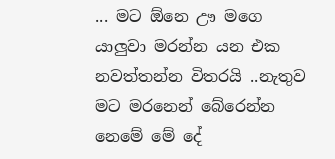... මට ඕනෙ ඌ මගෙ යාලුවා මරන්න යන එක නවත්තන්න විතරයි ..නැතුව මට මරනෙන් බේරෙන්න නෙමේ මේ දේ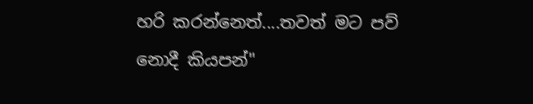හරි කරන්නෙත්....තවත් මට පව් නොදී කියපන්"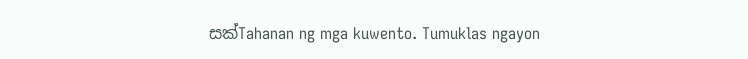සක්Tahanan ng mga kuwento. Tumuklas ngayon